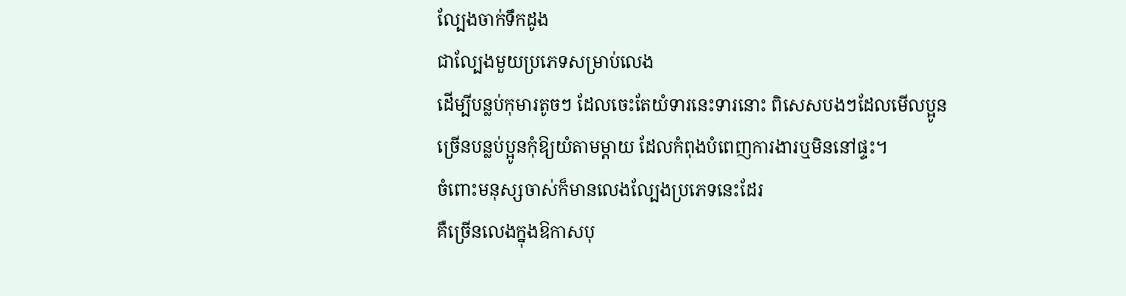ល្បែងចាក់ទឹកដូង
ជាល្បែងមួយប្រភេទសម្រាប់លេង
ដើម្បីបន្លប់កុមារតូចៗ ដែលចេះតែយំទារនេះទារនោះ ពិសេសបងៗដែលមើលប្អូន
ច្រើនបន្លប់ប្អូនកុំឱ្យយំតាមម្ដាយ ដែលកំពុងបំពេញការងារឬមិននៅផ្ទះ។
ចំពោះមនុស្សចាស់ក៏មានលេងល្បែងប្រភេទនេះដែរ
គឺច្រើនលេងក្នុងឱកាសបុ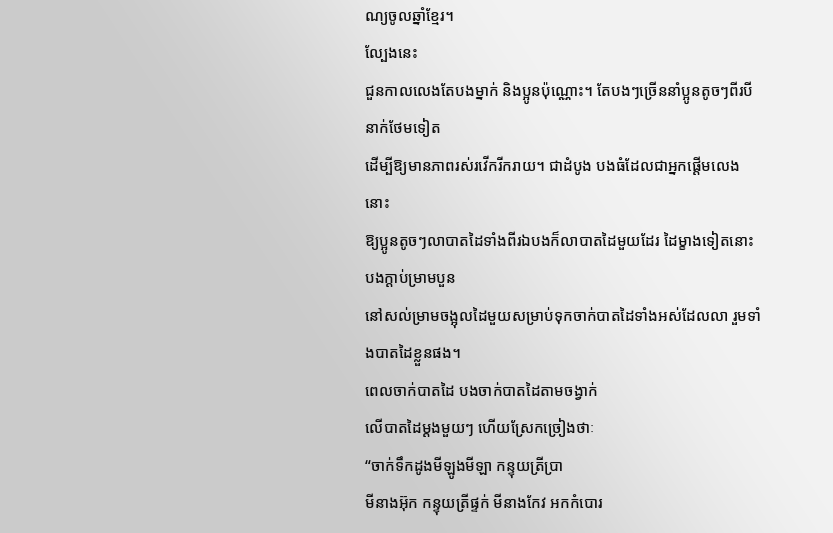ណ្យចូលឆ្នាំខ្មែរ។
ល្បែងនេះ
ជួនកាលលេងតែបងម្នាក់ និងប្អូនប៉ុណ្ណោះ។ តែបងៗច្រើននាំប្អូនតូចៗពីរបីនាក់ថែមទៀត
ដើម្បីឱ្យមានភាពរស់រវើករីករាយ។ ជាដំបូង បងធំដែលជាអ្នកផ្ដើមលេងនោះ
ឱ្យប្អូនតូចៗលាបាតដៃទាំងពីរឯបងក៏លាបាតដៃមួយដែរ ដៃម្ខាងទៀតនោះបងក្ដាប់ម្រាមបួន
នៅសល់ម្រាមចង្អុលដៃមួយសម្រាប់ទុកចាក់បាតដៃទាំងអស់ដែលលា រួមទាំងបាតដៃខ្លួនផង។
ពេលចាក់បាតដៃ បងចាក់បាតដៃតាមចង្វាក់
លើបាតដៃម្ដងមួយៗ ហើយស្រែកច្រៀងថាៈ
“ចាក់ទឹកដូងមីឡូងមីឡា កន្ទុយត្រីប្រា
មីនាងអ៊ុក កន្ទុយត្រីផ្ទក់ មីនាងកែវ អកកំបោរ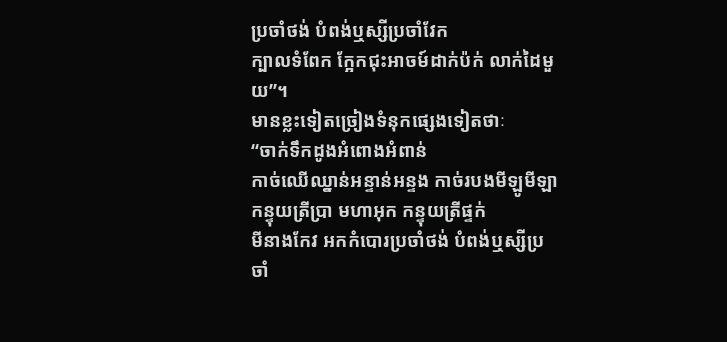ប្រចាំថង់ បំពង់ឬស្សីប្រចាំវែក
ក្បាលទំពែក ក្អែកជុះអាចម៍ដាក់ប៉ក់ លាក់ដៃមួយ”។
មានខ្លះទៀតច្រៀងទំនុកផ្សេងទៀតថាៈ
“ចាក់ទឹកដូងអំពោងអំពាន់
កាច់ឈើឈ្នាន់អន្ទាន់អន្ទង កាច់របងមីឡូមីឡា កន្ទុយត្រីប្រា មហាអុក កន្ទុយត្រីផ្ទក់
មីនាងកែវ អកកំបោរប្រចាំថង់ បំពង់ឬស្សីប្រចាំ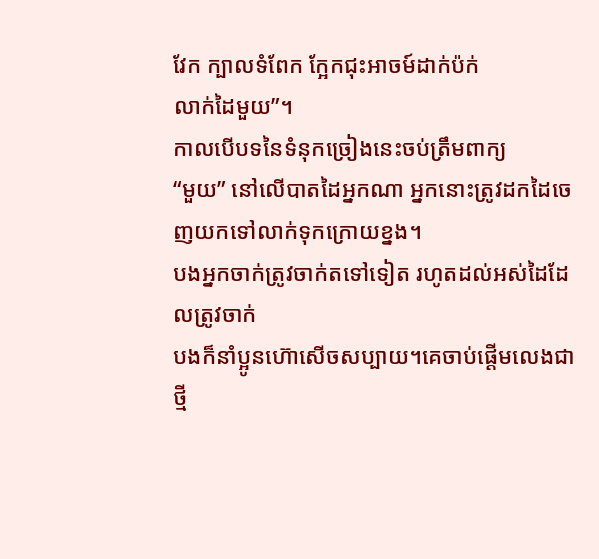វែក ក្បាលទំពែក ក្អែកជុះអាចម៍ដាក់ប៉ក់
លាក់ដៃមួយ”។
កាលបើបទនៃទំនុកច្រៀងនេះចប់ត្រឹមពាក្យ
“មួយ” នៅលើបាតដៃអ្នកណា អ្នកនោះត្រូវដកដៃចេញយកទៅលាក់ទុកក្រោយខ្នង។
បងអ្នកចាក់ត្រូវចាក់តទៅទៀត រហូតដល់អស់ដៃដែលត្រូវចាក់
បងក៏នាំប្អូនហ៊ោសើចសប្បាយ។គេចាប់ផ្ដើមលេងជាថ្មី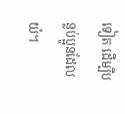ទៀត ដើម្បីបន្លប់ប្អូនដែលយំ។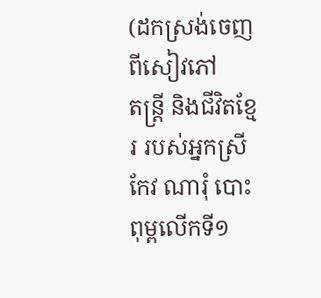(ដកស្រង់ចេញពីសៀវភៅ
តន្រ្តី និងជីវិតខ្មែរ របស់អ្នកស្រី កែវ ណារុំ បោះពុម្ពលើកទី១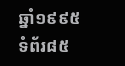ឆ្នាំ១៩៩៥ ទំព័រ៨៥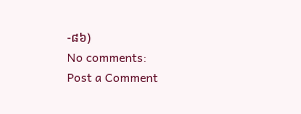-៨៦)
No comments:
Post a Comment